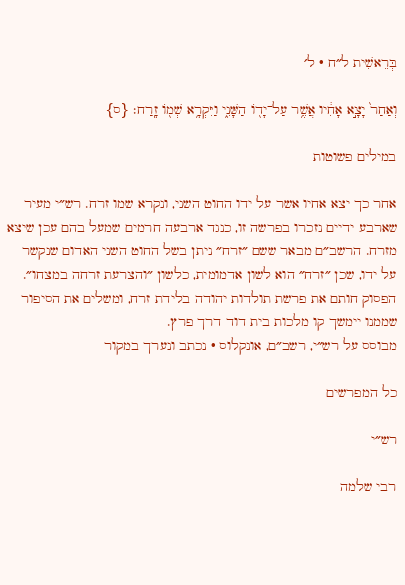בְּרֵאשִׁית ל״ח · ל׳

וְאַחַר֙ יָצָ֣א אָחִ֔יו אֲשֶׁ֥ר עַל־יָד֖וֹ הַשָּׁנִ֑י וַיִּקְרָ֥א שְׁמ֖וֹ זָֽרַח׃ {ס}

במילים פשוטות

אחר כך יצא אחיו אשר על ידו החוט השני, ונקרא שמו זרח. רש״י מעיר שארבע ידיים נזכרו בפרשה זו, כנגד ארבעה חרמים שמעל בהם עכן שיצא מזרח. הרשב״ם מבאר ששם ״זרח״ ניתן בשל החוט השני האדום שנקשר על ידו, שכן ״זרח״ הוא לשון אדמומית, כלשון ״והצרעת זרחה במצחו״. הפסוק חותם את פרשת תולדות יהודה בלידת זרח, ומשלים את הסיפור שממנו יימשך קו מלכות בית דוד דרך פרץ.
מבוסס על רש״י, רשב״ם, אונקלוס · נכתב ונערך במקור

כל המפרשים

רש״י

רבי שלמה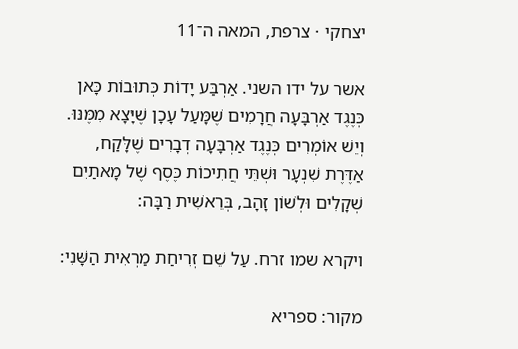יצחקי · צרפת, המאה ה־11

אשר על ידו השני. אַרְבַּע יָדוֹת כְּתוּבוֹת כָּאן כְּנֶגֶד אַרְבָּעָה חֲרָמִים שֶׁמָּעַל עָכָן שֶׁיָּצָא מִמֶּנּוּ. וְיֵשׁ אוֹמְרִים כְּנֶגֶד אַרְבָּעָה דְבָרִים שֶׁלָּקַח, אַדֶּרֶת שִׁנְעָר וּשְׁתֵּי חֲתִיכוֹת כֶּסֶף שֶׁל מָאתַיִם שְׁקָלִים וּלְשׁוֹן זָהָב, בְּרֵאשִׁית רַבָּה:

ויקרא שמו זרח. עַל שֵׁם זְרִיחַת מַרְאִית הַשָּׁנִי:

מקור: ספריא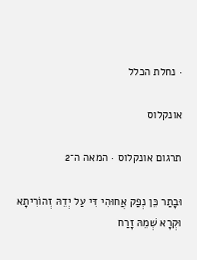· נחלת הכלל

אונקלוס

תרגום אונקלוס · המאה ה־2

וּבָתַר כֵּן נְפַק אֲחוּהִי דִּי עַל יְדֵהּ זְהוֹרִיתָא וּקְרָא שְׁמֵהּ זָרַח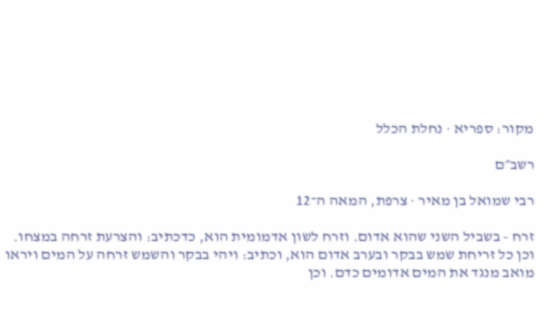מקור: ספריא · נחלת הכלל

רשב״ם

רבי שמואל בן מאיר · צרפת, המאה ה־12

זרח - בשביל השני שהוא אדום. וזרח לשון אדמומית הוא, כדכתיב: והצרעת זרחה במצחו. וכן כל זריחת שמש בבקר ובערב אדום הוא, וכתיב: ויהי בבקר והשמש זרחה על המים ויראו מואב מנגד את המים אדומים כדם. וכן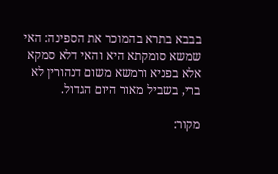בבבא בתרא בהמוכר את הספינה: האי שמשא סומקתא היא והאי דלא סמקא אלא בפניא ורמשא משום דנהורין לא ברי, בשביל מאור היום הגדול.

מקור: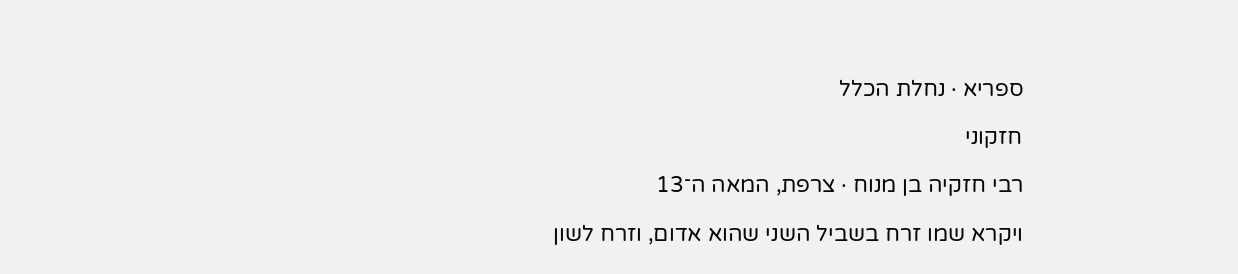ספריא · נחלת הכלל

חזקוני

רבי חזקיה בן מנוח · צרפת, המאה ה־13

ויקרא שמו זרח בשביל השני שהוא אדום, וזרח לשון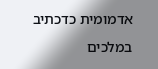אדמומית כדכתיב במלכים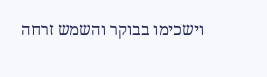וישכימו בבוקר והשמש זרחה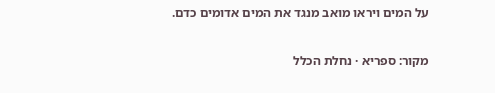על המים ויראו מואב מנגד את המים אדומים כדם.

מקור: ספריא · נחלת הכלל